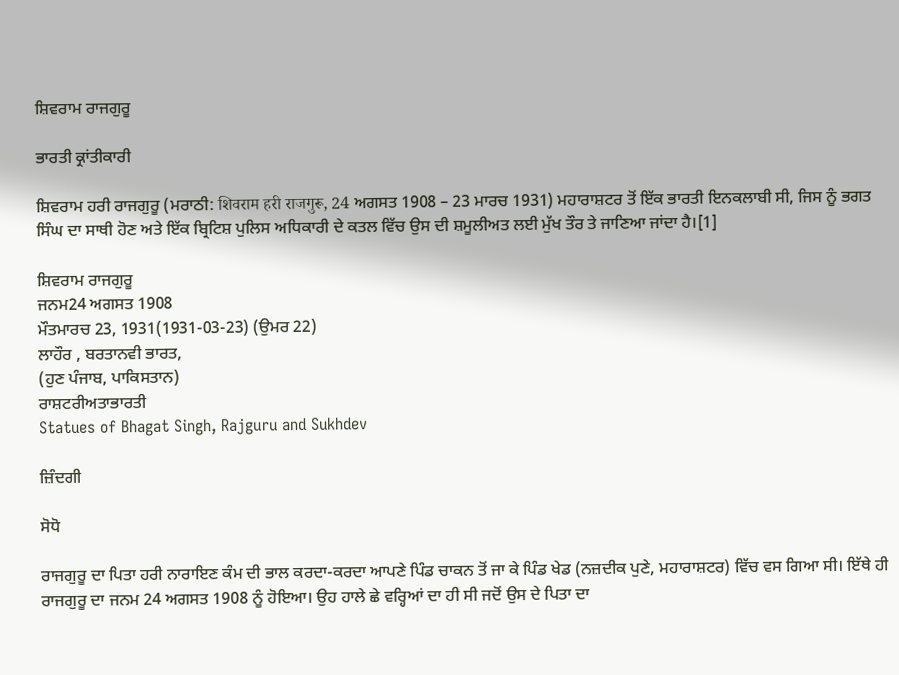ਸ਼ਿਵਰਾਮ ਰਾਜਗੁਰੂ

ਭਾਰਤੀ ਕ੍ਰਾਂਤੀਕਾਰੀ

ਸ਼ਿਵਰਾਮ ਹਰੀ ਰਾਜਗੁਰੂ (ਮਰਾਠੀ: शिवराम हरी राजगुरू, 24 ਅਗਸਤ 1908 – 23 ਮਾਰਚ 1931) ਮਹਾਰਾਸ਼ਟਰ ਤੋਂ ਇੱਕ ਭਾਰਤੀ ਇਨਕਲਾਬੀ ਸੀ, ਜਿਸ ਨੂੰ ਭਗਤ ਸਿੰਘ ਦਾ ਸਾਥੀ ਹੋਣ ਅਤੇ ਇੱਕ ਬ੍ਰਿਟਿਸ਼ ਪੁਲਿਸ ਅਧਿਕਾਰੀ ਦੇ ਕਤਲ ਵਿੱਚ ਉਸ ਦੀ ਸ਼ਮੂਲੀਅਤ ਲਈ ਮੁੱਖ ਤੌਰ ਤੇ ਜਾਣਿਆ ਜਾਂਦਾ ਹੈ।[1]

ਸ਼ਿਵਰਾਮ ਰਾਜਗੁਰੂ
ਜਨਮ24 ਅਗਸਤ 1908
ਮੌਤਮਾਰਚ 23, 1931(1931-03-23) (ਉਮਰ 22)
ਲਾਹੌਰ , ਬਰਤਾਨਵੀ ਭਾਰਤ,
(ਹੁਣ ਪੰਜਾਬ, ਪਾਕਿਸਤਾਨ)
ਰਾਸ਼ਟਰੀਅਤਾਭਾਰਤੀ
Statues of Bhagat Singh, Rajguru and Sukhdev

ਜ਼ਿੰਦਗੀ

ਸੋਧੋ

ਰਾਜਗੁਰੂ ਦਾ ਪਿਤਾ ਹਰੀ ਨਾਰਾਇਣ ਕੰਮ ਦੀ ਭਾਲ ਕਰਦਾ-ਕਰਦਾ ਆਪਣੇ ਪਿੰਡ ਚਾਕਨ ਤੋਂ ਜਾ ਕੇ ਪਿੰਡ ਖੇਡ (ਨਜ਼ਦੀਕ ਪੁਣੇ, ਮਹਾਰਾਸ਼ਟਰ) ਵਿੱਚ ਵਸ ਗਿਆ ਸੀ। ਇੱਥੇ ਹੀ ਰਾਜਗੁਰੂ ਦਾ ਜਨਮ 24 ਅਗਸਤ 1908 ਨੂੰ ਹੋਇਆ। ਉਹ ਹਾਲੇ ਛੇ ਵਰ੍ਹਿਆਂ ਦਾ ਹੀ ਸੀ ਜਦੋਂ ਉਸ ਦੇ ਪਿਤਾ ਦਾ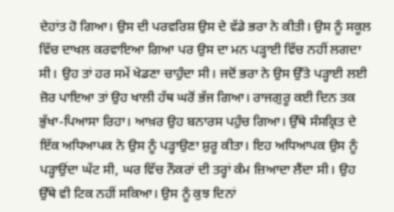ਦੇਹਾਂਤ ਹੋ ਗਿਆ। ਉਸ ਦੀ ਪਰਵਰਿਸ਼ ਉਸ ਦੇ ਵੱਡੇ ਭਰਾ ਨੇ ਕੀਤੀ। ਉਸ ਨੂੰ ਸਕੂਲ ਵਿੱਚ ਦਾਖਲ ਕਰਵਾਇਆ ਗਿਆ ਪਰ ਉਸ ਦਾ ਮਨ ਪੜ੍ਹਾਈ ਵਿੱਚ ਨਹੀਂ ਲਗਦਾ ਸੀ। ਉਹ ਤਾਂ ਹਰ ਸਮੇਂ ਖੇਡਣਾ ਚਾਹੁੰਦਾ ਸੀ। ਜਦੋਂ ਭਰਾ ਨੇ ਉਸ ਉੱਤੇ ਪੜ੍ਹਾਈ ਲਈ ਜ਼ੋਰ ਪਾਇਆ ਤਾਂ ਉਹ ਖਾਲੀ ਹੱਥ ਘਰੋਂ ਭੱਜ ਗਿਆ। ਰਾਜਗੁਰੂ ਕਈ ਦਿਨ ਤਕ ਭੁੱਖਾ-ਪਿਆਸਾ ਰਿਹਾ। ਆਖ਼ਰ ਉਹ ਬਨਾਰਸ ਪਹੁੰਚ ਗਿਆ। ਉੱਥੇ ਸੰਸਕ੍ਰਿਤ ਦੇ ਇੱਕ ਅਧਿਆਪਕ ਨੇ ਉਸ ਨੂੰ ਪੜ੍ਹਾਉਣਾ ਸ਼ੁਰੂ ਕੀਤਾ। ਇਹ ਅਧਿਆਪਕ ਉਸ ਨੂੰ ਪੜ੍ਹਾਉਂਦਾ ਘੱਟ ਸੀ, ਘਰ ਵਿੱਚ ਨੌਕਰਾਂ ਦੀ ਤਰ੍ਹਾਂ ਕੰਮ ਜ਼ਿਆਦਾ ਲੈਂਦਾ ਸੀ। ਉਹ ਉੱਥੇ ਵੀ ਟਿਕ ਨਹੀਂ ਸਕਿਆ। ਉਸ ਨੂੰ ਕੁਝ ਦਿਨਾਂ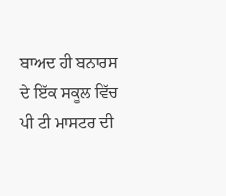ਬਾਅਦ ਹੀ ਬਨਾਰਸ ਦੇ ਇੱਕ ਸਕੂਲ ਵਿੱਚ ਪੀ ਟੀ ਮਾਸਟਰ ਦੀ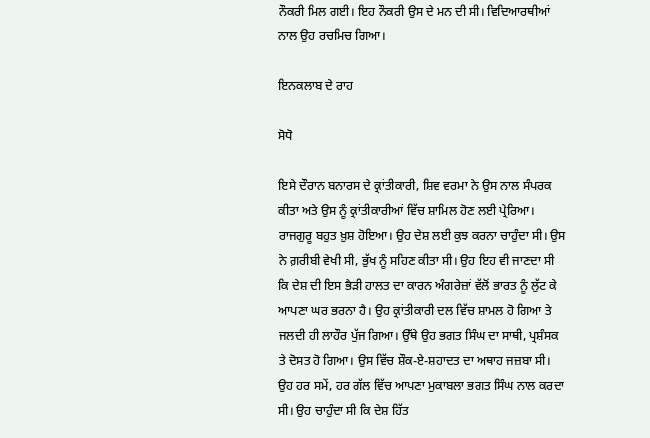ਨੌਕਰੀ ਮਿਲ ਗਈ। ਇਹ ਨੌਕਰੀ ਉਸ ਦੇ ਮਨ ਦੀ ਸੀ। ਵਿਦਿਆਰਥੀਆਂ ਨਾਲ ਉਹ ਰਚਮਿਚ ਗਿਆ।

ਇਨਕਲਾਬ ਦੇ ਰਾਹ

ਸੋਧੋ

ਇਸੇ ਦੌਰਾਨ ਬਨਾਰਸ ਦੇ ਕ੍ਰਾਂਤੀਕਾਰੀ, ਸ਼ਿਵ ਵਰਮਾ ਨੇ ਉਸ ਨਾਲ ਸੰਪਰਕ ਕੀਤਾ ਅਤੇ ਉਸ ਨੂੰ ਕ੍ਰਾਂਤੀਕਾਰੀਆਂ ਵਿੱਚ ਸ਼ਾਮਿਲ ਹੋਣ ਲਈ ਪ੍ਰੇਰਿਆ। ਰਾਜਗੁਰੂ ਬਹੁਤ ਖ਼ੁਸ਼ ਹੋਇਆ। ਉਹ ਦੇਸ਼ ਲਈ ਕੁਝ ਕਰਨਾ ਚਾਹੁੰਦਾ ਸੀ। ਉਸ ਨੇ ਗ਼ਰੀਬੀ ਵੇਖੀ ਸੀ, ਭੁੱਖ ਨੂੰ ਸਹਿਣ ਕੀਤਾ ਸੀ। ਉਹ ਇਹ ਵੀ ਜਾਣਦਾ ਸੀ ਕਿ ਦੇਸ਼ ਦੀ ਇਸ ਭੈੜੀ ਹਾਲਤ ਦਾ ਕਾਰਨ ਅੰਗਰੇਜ਼ਾਂ ਵੱਲੋਂ ਭਾਰਤ ਨੂੰ ਲੁੱਟ ਕੇ ਆਪਣਾ ਘਰ ਭਰਨਾ ਹੈ। ਉਹ ਕ੍ਰਾਂਤੀਕਾਰੀ ਦਲ ਵਿੱਚ ਸ਼ਾਮਲ ਹੋ ਗਿਆ ਤੇ ਜਲਦੀ ਹੀ ਲਾਹੌਰ ਪੁੱਜ ਗਿਆ। ਉੱਥੇ ਉਹ ਭਗਤ ਸਿੰਘ ਦਾ ਸਾਥੀ, ਪ੍ਰਸ਼ੰਸਕ ਤੇ ਦੋਸਤ ਹੋ ਗਿਆ। ਉਸ ਵਿੱਚ ਸ਼ੌਕ-ਏ-ਸ਼ਹਾਦਤ ਦਾ ਅਥਾਹ ਜਜ਼ਬਾ ਸੀ। ਉਹ ਹਰ ਸਮੇਂ, ਹਰ ਗੱਲ ਵਿੱਚ ਆਪਣਾ ਮੁਕਾਬਲਾ ਭਗਤ ਸਿੰਘ ਨਾਲ ਕਰਦਾ ਸੀ। ਉਹ ਚਾਹੁੰਦਾ ਸੀ ਕਿ ਦੇਸ਼ ਹਿੱਤ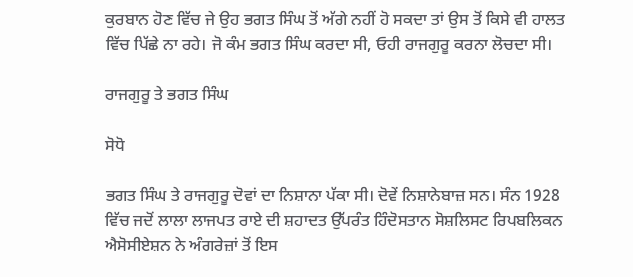ਕੁਰਬਾਨ ਹੋਣ ਵਿੱਚ ਜੇ ਉਹ ਭਗਤ ਸਿੰਘ ਤੋਂ ਅੱਗੇ ਨਹੀਂ ਹੋ ਸਕਦਾ ਤਾਂ ਉਸ ਤੋਂ ਕਿਸੇ ਵੀ ਹਾਲਤ ਵਿੱਚ ਪਿੱਛੇ ਨਾ ਰਹੇ। ਜੋ ਕੰਮ ਭਗਤ ਸਿੰਘ ਕਰਦਾ ਸੀ, ਓਹੀ ਰਾਜਗੁਰੂ ਕਰਨਾ ਲੋਚਦਾ ਸੀ।

ਰਾਜਗੁਰੂ ਤੇ ਭਗਤ ਸਿੰਘ

ਸੋਧੋ

ਭਗਤ ਸਿੰਘ ਤੇ ਰਾਜਗੁਰੂ ਦੋਵਾਂ ਦਾ ਨਿਸ਼ਾਨਾ ਪੱਕਾ ਸੀ। ਦੋਵੇਂ ਨਿਸ਼ਾਨੇਬਾਜ਼ ਸਨ। ਸੰਨ 1928 ਵਿੱਚ ਜਦੋਂ ਲਾਲਾ ਲਾਜਪਤ ਰਾਏ ਦੀ ਸ਼ਹਾਦਤ ਉੱਪਰੰਤ ਹਿੰਦੋਸਤਾਨ ਸੋਸ਼ਲਿਸਟ ਰਿਪਬਲਿਕਨ ਐਸੋਸੀਏਸ਼ਨ ਨੇ ਅੰਗਰੇਜ਼ਾਂ ਤੋਂ ਇਸ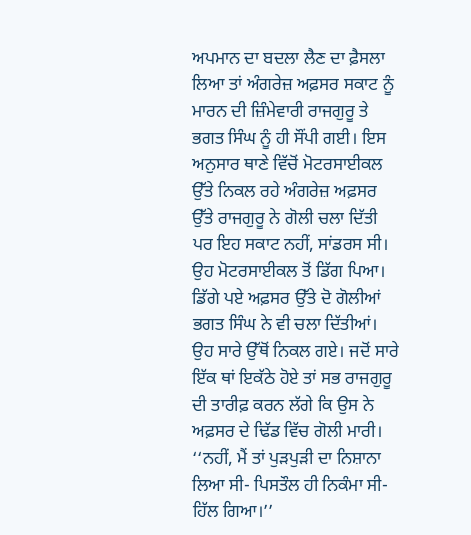ਅਪਮਾਨ ਦਾ ਬਦਲਾ ਲੈਣ ਦਾ ਫ਼ੈਸਲਾ ਲਿਆ ਤਾਂ ਅੰਗਰੇਜ਼ ਅਫ਼ਸਰ ਸਕਾਟ ਨੂੰ ਮਾਰਨ ਦੀ ਜ਼ਿੰਮੇਵਾਰੀ ਰਾਜਗੁਰੂ ਤੇ ਭਗਤ ਸਿੰਘ ਨੂੰ ਹੀ ਸੌਂਪੀ ਗਈ। ਇਸ ਅਨੁਸਾਰ ਥਾਣੇ ਵਿੱਚੋਂ ਮੋਟਰਸਾਈਕਲ ਉੱਤੇ ਨਿਕਲ ਰਹੇ ਅੰਗਰੇਜ਼ ਅਫ਼ਸਰ ਉੱਤੇ ਰਾਜਗੁਰੂ ਨੇ ਗੋਲੀ ਚਲਾ ਦਿੱਤੀ ਪਰ ਇਹ ਸਕਾਟ ਨਹੀਂ, ਸਾਂਡਰਸ ਸੀ। ਉਹ ਮੋਟਰਸਾਈਕਲ ਤੋਂ ਡਿੱਗ ਪਿਆ। ਡਿੱਗੇ ਪਏ ਅਫ਼ਸਰ ਉੱਤੇ ਦੋ ਗੋਲੀਆਂ ਭਗਤ ਸਿੰਘ ਨੇ ਵੀ ਚਲਾ ਦਿੱਤੀਆਂ। ਉਹ ਸਾਰੇ ਉੱਥੋਂ ਨਿਕਲ ਗਏ। ਜਦੋਂ ਸਾਰੇ ਇੱਕ ਥਾਂ ਇਕੱਠੇ ਹੋਏ ਤਾਂ ਸਭ ਰਾਜਗੁਰੂ ਦੀ ਤਾਰੀਫ਼ ਕਰਨ ਲੱਗੇ ਕਿ ਉਸ ਨੇ ਅਫ਼ਸਰ ਦੇ ਢਿੱਡ ਵਿੱਚ ਗੋਲੀ ਮਾਰੀ। ‘‘ਨਹੀਂ, ਮੈਂ ਤਾਂ ਪੁੜਪੁੜੀ ਦਾ ਨਿਸ਼ਾਨਾ ਲਿਆ ਸੀ- ਪਿਸਤੌਲ ਹੀ ਨਿਕੰਮਾ ਸੀ- ਹਿੱਲ ਗਿਆ।’’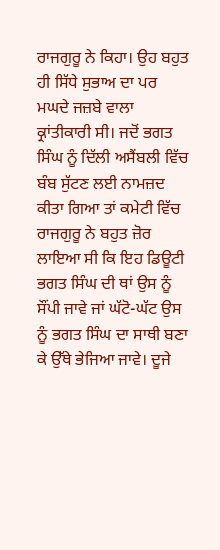ਰਾਜਗੁਰੂ ਨੇ ਕਿਹਾ। ਉਹ ਬਹੁਤ ਹੀ ਸਿੱਧੇ ਸੁਭਾਅ ਦਾ ਪਰ ਮਘਦੇ ਜਜ਼ਬੇ ਵਾਲਾ ਕ੍ਰਾਂਤੀਕਾਰੀ ਸੀ। ਜਦੋਂ ਭਗਤ ਸਿੰਘ ਨੂੰ ਦਿੱਲੀ ਅਸੈਂਬਲੀ ਵਿੱਚ ਬੰਬ ਸੁੱਟਣ ਲਈ ਨਾਮਜ਼ਦ ਕੀਤਾ ਗਿਆ ਤਾਂ ਕਮੇਟੀ ਵਿੱਚ ਰਾਜਗੁਰੂ ਨੇ ਬਹੁਤ ਜ਼ੋਰ ਲਾਇਆ ਸੀ ਕਿ ਇਹ ਡਿਊਟੀ ਭਗਤ ਸਿੰਘ ਦੀ ਥਾਂ ਉਸ ਨੂੰ ਸੌਂਪੀ ਜਾਵੇ ਜਾਂ ਘੱਟੋ-ਘੱਟ ਉਸ ਨੂੰ ਭਗਤ ਸਿੰਘ ਦਾ ਸਾਥੀ ਬਣਾ ਕੇ ਉੱਥੇ ਭੇਜਿਆ ਜਾਵੇ। ਦੂਜੇ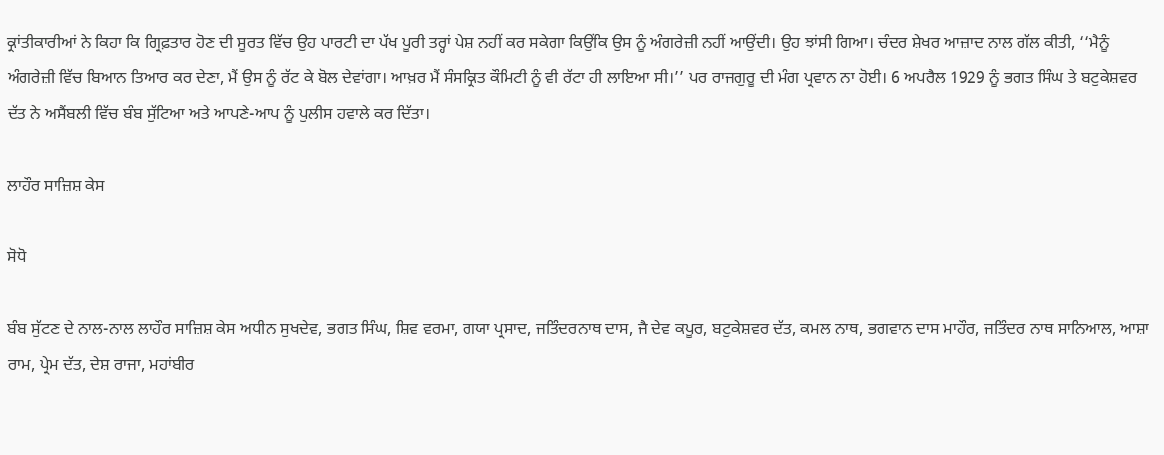ਕ੍ਰਾਂਤੀਕਾਰੀਆਂ ਨੇ ਕਿਹਾ ਕਿ ਗ੍ਰਿਫ਼ਤਾਰ ਹੋਣ ਦੀ ਸੂਰਤ ਵਿੱਚ ਉਹ ਪਾਰਟੀ ਦਾ ਪੱਖ ਪੂਰੀ ਤਰ੍ਹਾਂ ਪੇਸ਼ ਨਹੀਂ ਕਰ ਸਕੇਗਾ ਕਿਉਂਕਿ ਉਸ ਨੂੰ ਅੰਗਰੇਜ਼ੀ ਨਹੀਂ ਆਉਂਦੀ। ਉਹ ਝਾਂਸੀ ਗਿਆ। ਚੰਦਰ ਸ਼ੇਖਰ ਆਜ਼ਾਦ ਨਾਲ ਗੱਲ ਕੀਤੀ, ‘‘ਮੈਨੂੰ ਅੰਗਰੇਜ਼ੀ ਵਿੱਚ ਬਿਆਨ ਤਿਆਰ ਕਰ ਦੇਣਾ, ਮੈਂ ਉਸ ਨੂੰ ਰੱਟ ਕੇ ਬੋਲ ਦੇਵਾਂਗਾ। ਆਖ਼ਰ ਮੈਂ ਸੰਸਕ੍ਰਿਤ ਕੌਮਿਟੀ ਨੂੰ ਵੀ ਰੱਟਾ ਹੀ ਲਾਇਆ ਸੀ।’’ ਪਰ ਰਾਜਗੁਰੂ ਦੀ ਮੰਗ ਪ੍ਰਵਾਨ ਨਾ ਹੋਈ। 6 ਅਪਰੈਲ 1929 ਨੂੰ ਭਗਤ ਸਿੰਘ ਤੇ ਬਟੁਕੇਸ਼ਵਰ ਦੱਤ ਨੇ ਅਸੈਂਬਲੀ ਵਿੱਚ ਬੰਬ ਸੁੱਟਿਆ ਅਤੇ ਆਪਣੇ-ਆਪ ਨੂੰ ਪੁਲੀਸ ਹਵਾਲੇ ਕਰ ਦਿੱਤਾ।

ਲਾਹੌਰ ਸਾਜ਼ਿਸ਼ ਕੇਸ

ਸੋਧੋ

ਬੰਬ ਸੁੱਟਣ ਦੇ ਨਾਲ-ਨਾਲ ਲਾਹੌਰ ਸਾਜ਼ਿਸ਼ ਕੇਸ ਅਧੀਨ ਸੁਖਦੇਵ, ਭਗਤ ਸਿੰਘ, ਸ਼ਿਵ ਵਰਮਾ, ਗਯਾ ਪ੍ਰਸਾਦ, ਜਤਿੰਦਰਨਾਥ ਦਾਸ, ਜੈ ਦੇਵ ਕਪੂਰ, ਬਟੁਕੇਸ਼ਵਰ ਦੱਤ, ਕਮਲ ਨਾਥ, ਭਗਵਾਨ ਦਾਸ ਮਾਹੌਰ, ਜਤਿੰਦਰ ਨਾਥ ਸਾਨਿਆਲ, ਆਸ਼ਾ ਰਾਮ, ਪ੍ਰੇਮ ਦੱਤ, ਦੇਸ਼ ਰਾਜਾ, ਮਹਾਂਬੀਰ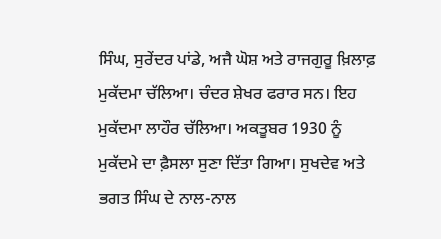ਸਿੰਘ, ਸੁਰੇਂਦਰ ਪਾਂਡੇ, ਅਜੈ ਘੋਸ਼ ਅਤੇ ਰਾਜਗੁਰੂ ਖ਼ਿਲਾਫ਼ ਮੁਕੱਦਮਾ ਚੱਲਿਆ। ਚੰਦਰ ਸ਼ੇਖਰ ਫਰਾਰ ਸਨ। ਇਹ ਮੁਕੱਦਮਾ ਲਾਹੌਰ ਚੱਲਿਆ। ਅਕਤੂਬਰ 1930 ਨੂੰ ਮੁਕੱਦਮੇ ਦਾ ਫ਼ੈਸਲਾ ਸੁਣਾ ਦਿੱਤਾ ਗਿਆ। ਸੁਖਦੇਵ ਅਤੇ ਭਗਤ ਸਿੰਘ ਦੇ ਨਾਲ-ਨਾਲ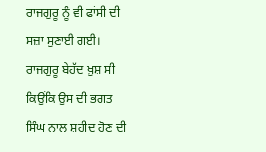ਰਾਜਗੁਰੂ ਨੂੰ ਵੀ ਫਾਂਸੀ ਦੀ ਸਜ਼ਾ ਸੁਣਾਈ ਗਈ। ਰਾਜਗੁਰੂ ਬੇਹੱਦ ਖ਼ੁਸ਼ ਸੀ ਕਿਉਂਕਿ ਉਸ ਦੀ ਭਗਤ ਸਿੰਘ ਨਾਲ ਸ਼ਹੀਦ ਹੋਣ ਦੀ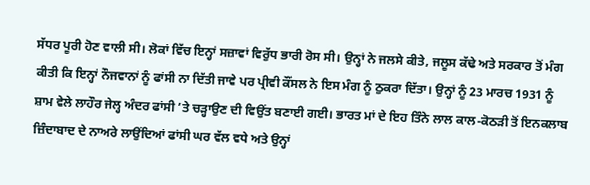ਸੱਧਰ ਪੂਰੀ ਹੋਣ ਵਾਲੀ ਸੀ। ਲੋਕਾਂ ਵਿੱਚ ਇਨ੍ਹਾਂ ਸਜ਼ਾਵਾਂ ਵਿਰੁੱਧ ਭਾਰੀ ਰੋਸ ਸੀ। ਉਨ੍ਹਾਂ ਨੇ ਜਲਸੇ ਕੀਤੇ, ਜਲੂਸ ਕੱਢੇ ਅਤੇ ਸਰਕਾਰ ਤੋਂ ਮੰਗ ਕੀਤੀ ਕਿ ਇਨ੍ਹਾਂ ਨੌਜਵਾਨਾਂ ਨੂੰ ਫਾਂਸੀ ਨਾ ਦਿੱਤੀ ਜਾਵੇ ਪਰ ਪ੍ਰੀਵੀ ਕੌਂਸਲ ਨੇ ਇਸ ਮੰਗ ਨੂੰ ਠੁਕਰਾ ਦਿੱਤਾ। ਉਨ੍ਹਾਂ ਨੂੰ 23 ਮਾਰਚ 1931 ਨੂੰ ਸ਼ਾਮ ਵੇਲੇ ਲਾਹੌਰ ਜੇਲ੍ਹ ਅੰਦਰ ਫਾਂਸੀ ’ਤੇ ਚੜ੍ਹਾਉਣ ਦੀ ਵਿਉਂਤ ਬਣਾਈ ਗਈ। ਭਾਰਤ ਮਾਂ ਦੇ ਇਹ ਤਿੰਨੇ ਲਾਲ ਕਾਲ-ਕੋਠੜੀ ਤੋਂ ਇਨਕਲਾਬ ਜ਼ਿੰਦਾਬਾਦ ਦੇ ਨਾਅਰੇ ਲਾਉਂਦਿਆਂ ਫਾਂਸੀ ਘਰ ਵੱਲ ਵਧੇ ਅਤੇ ਉਨ੍ਹਾਂ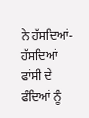ਨੇ ਹੱਸਦਿਆਂ-ਹੱਸਦਿਆਂ ਫਾਂਸੀ ਦੇ ਫੰਦਿਆਂ ਨੂੰ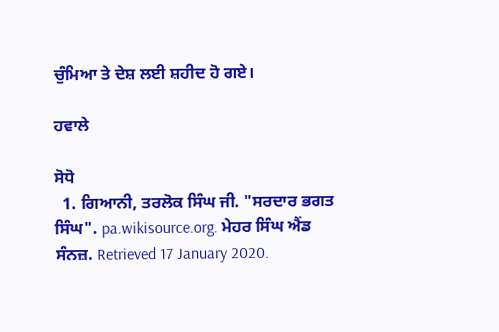ਚੁੰਮਿਆ ਤੇ ਦੇਸ਼ ਲਈ ਸ਼ਹੀਦ ਹੋ ਗਏ।

ਹਵਾਲੇ

ਸੋਧੋ
  1. ਗਿਆਨੀ, ਤਰਲੋਕ ਸਿੰਘ ਜੀ. "ਸਰਦਾਰ ਭਗਤ ਸਿੰਘ". pa.wikisource.org. ਮੇਹਰ ਸਿੰਘ ਐਂਡ ਸੰਨਜ਼. Retrieved 17 January 2020.